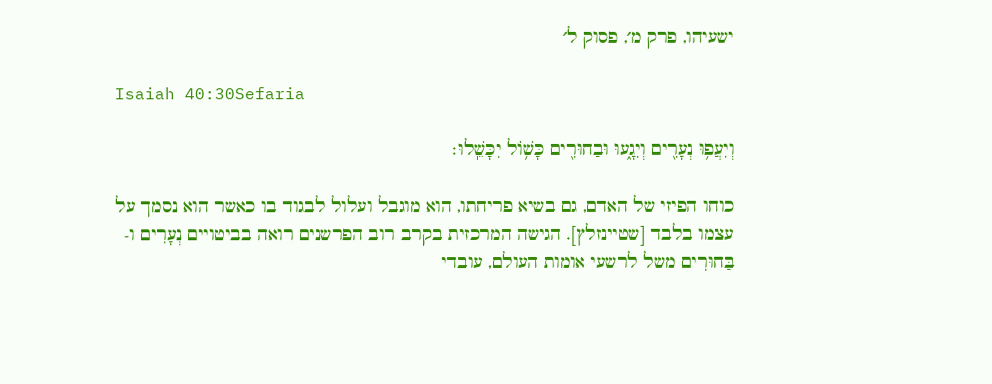ישעיהו, פרק מ׳, פסוק ל׳

Isaiah 40:30Sefaria

וְיִעֲפ֥וּ נְעָרִ֖ים וְיִגָ֑עוּ וּבַחוּרִ֖ים כָּשׁ֥וֹל יִכָּשֵֽׁלוּ׃

כוחו הפיזי של האדם, גם בשיא פריחתו, הוא מוגבל ועלול לבגוד בו כאשר הוא נסמך על עצמו בלבד [שטיינזלץ]. הגישה המרכזית בקרב רוב הפרשנים רואה בביטויים נְעָרִים ו-בַּחוּרִים משל לרשעי אומות העולם, עובדי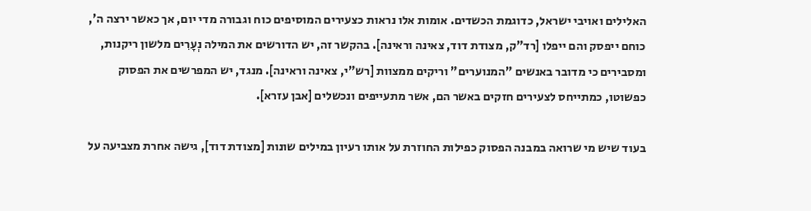האלילים ואויבי ישראל, כדוגמת הכשדים. אומות אלו נראות כצעירים המוסיפים כוח וגבורה מדי יום, אך כאשר ירצה ה', כוחם ייפסק והם ייפלו [רד"ק, מצודת דוד, צאינה וראינה]. בהקשר זה, יש הדורשים את המילה נְעָרִים מלשון ריקנות, ומסבירים כי מדובר באנשים "המנוערים" וריקים ממצוות [רש"י, צאינה וראינה]. מנגד, יש המפרשים את הפסוק כפשוטו, כמתייחס לצעירים חזקים באשר הם, אשר מתעייפים ונכשלים [אבן עזרא].

בעוד שיש מי שרואה במבנה הפסוק כפילות החוזרת על אותו רעיון במילים שונות [מצודת דוד], גישה אחרת מצביעה על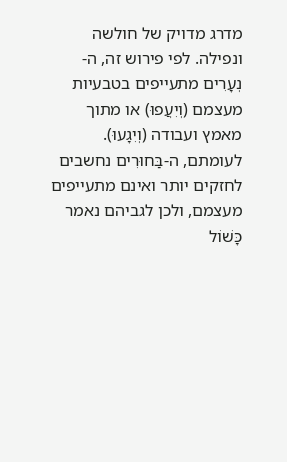מדרג מדויק של חולשה ונפילה. לפי פירוש זה, ה-נְעָרִים מתעייפים בטבעיות מעצמם (וְיִעֲפוּ) או מתוך מאמץ ועבודה (וְיִגָעוּ). לעומתם, ה-בַּחוּרִים נחשבים לחזקים יותר ואינם מתעייפים מעצמם, ולכן לגביהם נאמר כָּשׁוֹל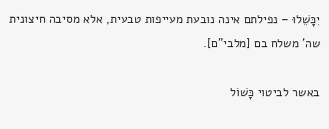יִכָּשֵׁלוּ – נפילתם אינה נובעת מעייפות טבעית, אלא מסיבה חיצונית שה' משלח בם [מלבי"ם].

באשר לביטוי כָּשׁוֹל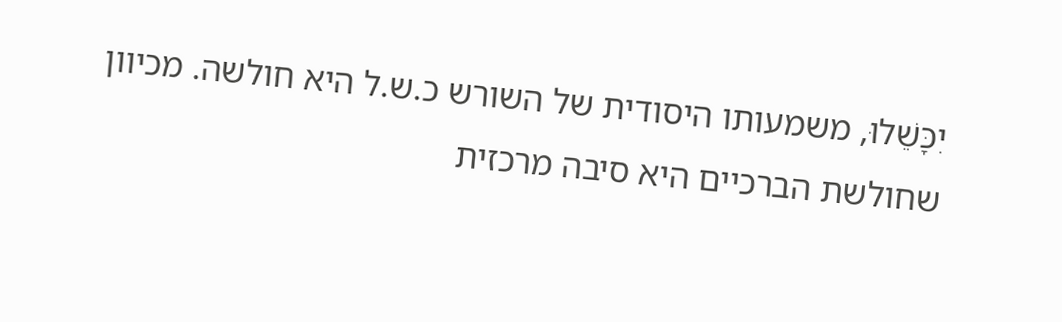יִכָּשֵׁלוּ, משמעותו היסודית של השורש כ.ש.ל היא חולשה. מכיוון שחולשת הברכיים היא סיבה מרכזית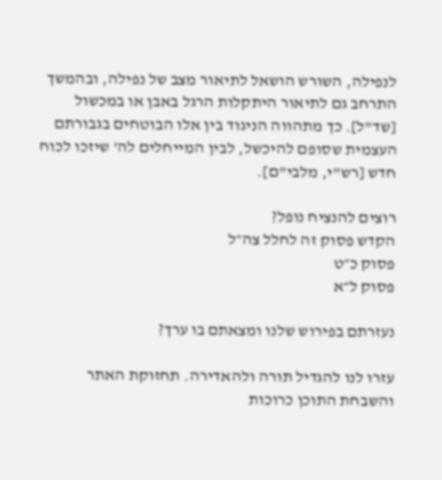לנפילה, השורש הושאל לתיאור מצב של נפילה, ובהמשך התרחב גם לתיאור היתקלות הרגל באבן או במכשול [שד"ל]. כך מתהווה הניגוד בין אלו הבוטחים בגבורתם העצמית שסופם להיכשל, לבין המייחלים לה' שיזכו לכוח חדש [רש"י, מלבי"ם].

רוצים להנציח נופל?
הקדש פסוק זה לחלל צה״ל
פסוק כ״ט
פסוק ל״א

נעזרתם בפירוש שלנו ומצאתם בו ערך?

עזרו לנו להגדיל תורה ולהאדירה. תחזוקת האתר והשבחת התוכן כרוכות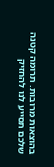בהוצאות מרובות. תרומה קטנה שלכם תסייע לנו להחזיק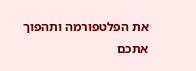את הפלטפורמה ותהפוך אתכם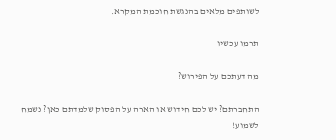לשותפים מלאים בהנגשת חוכמת המקרא.

תרמו עכשיו

מה דעתכם על הפירוש?

התחברתם? יש לכם חידוש או הארה על הפסוק שלמדתם כאן? נשמח לשמוע!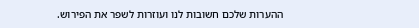ההערות שלכם חשובות לנו ועוזרות לשפר את הפירוש.